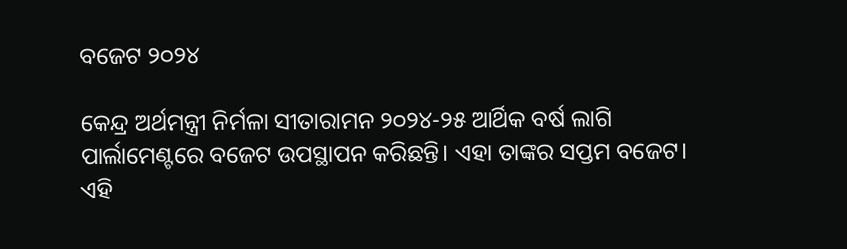ବଜେଟ ୨୦୨୪

କେନ୍ଦ୍ର ଅର୍ଥମନ୍ତ୍ରୀ ନିର୍ମଳା ସୀତାରାମନ ୨୦୨୪-୨୫ ଆର୍ଥିକ ବର୍ଷ ଲାଗି ପାର୍ଲାମେଣ୍ଟରେ ବଜେଟ ଉପସ୍ଥାପନ କରିଛନ୍ତି। ଏହା ତାଙ୍କର ସପ୍ତମ ବଜେଟ। ଏହି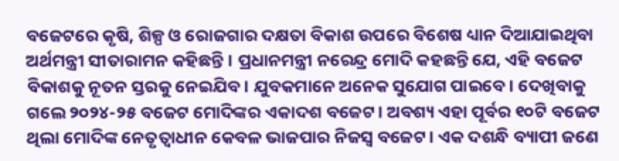ବଜେଟରେ କୃଷି, ଶିଳ୍ପ ଓ ରୋଜଗାର ଦକ୍ଷତା ବିକାଶ ଉପରେ ବିଶେଷ ଧ୍ୟାନ ଦିଆଯାଇଥିବା ଅର୍ଥମନ୍ତ୍ରୀ ସୀତାରାମନ କହିଛନ୍ତି। ପ୍ରଧାନମନ୍ତ୍ରୀ ନରେନ୍ଦ୍ର ମୋଦି କହଛନ୍ତି ଯେ, ଏହି ବଜେଟ ବିକାଶକୁ ନୂତନ ସ୍ତରକୁ ନେଇଯିବ। ଯୁବକମାନେ ଅନେକ ସୁଯୋଗ ପାଇବେ। ଦେଖିବାକୁ ଗଲେ ୨୦୨୪-୨୫ ବଜେଟ ମୋଦିଙ୍କର ଏକାଦଶ ବଜେଟ। ଅବଶ୍ୟ ଏହା ପୂର୍ବର ୧୦ଟି ବଜେଟ ଥିଲା ମୋଦିଙ୍କ ନେତୃତ୍ୱାଧୀନ କେବଳ ଭାଜପାର ନିଜସ୍ବ ବଜେଟ। ଏକ ଦଶନ୍ଧି ବ୍ୟାପୀ ଜଣେ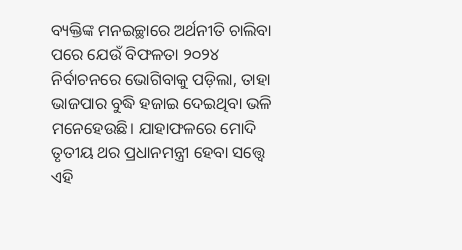ବ୍ୟକ୍ତିଙ୍କ ମନଇଚ୍ଛାରେ ଅର୍ଥନୀତି ଚାଲିବା ପରେ ଯେଉଁ ବିଫଳତା ୨୦୨୪ ନିର୍ବାଚନରେ ଭୋଗିବାକୁ ପଡ଼ିଲା, ତାହା ଭାଜପାର ବୁଦ୍ଧି ହଜାଇ ଦେଇଥିବା ଭଳି ମନେହେଉଛି। ଯାହାଫଳରେ ମୋଦି ତୃତୀୟ ଥର ପ୍ରଧାନମନ୍ତ୍ରୀ ହେବା ସତ୍ତ୍ୱେ ଏହି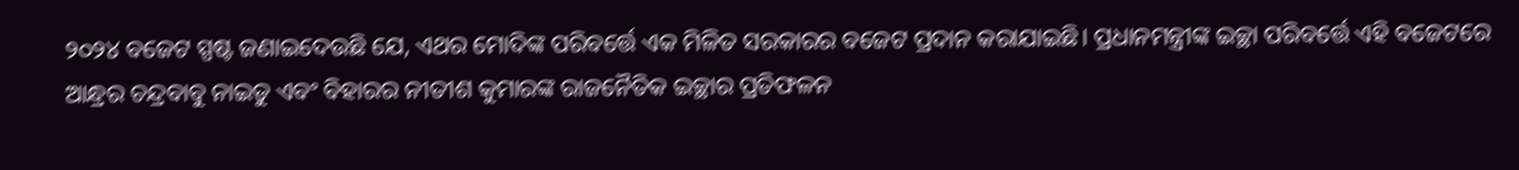୨୦୨୪ ବଜେଟ ସ୍ପଷ୍ଟ ଜଣାଇଦେଉଛି ଯେ, ଏଥର ମୋଦିଙ୍କ ପରିବର୍ତ୍ତେ ଏକ ମିଳିତ ସରକାରର ବଜେଟ ପ୍ରଦାନ କରାଯାଇଛି। ପ୍ରଧାନମନ୍ତ୍ରୀଙ୍କ ଇଚ୍ଛା ପରିବର୍ତ୍ତେ ଏହି ବଜେଟରେ ଆନ୍ଧ୍ରର ଚନ୍ଦ୍ରବାବୁ ନାଇଡୁ ଏବଂ ବିହାରର ନୀତୀଶ କୁମାରଙ୍କ ରାଜନୈତିକ ଇଚ୍ଛାର ପ୍ରତିଫଳନ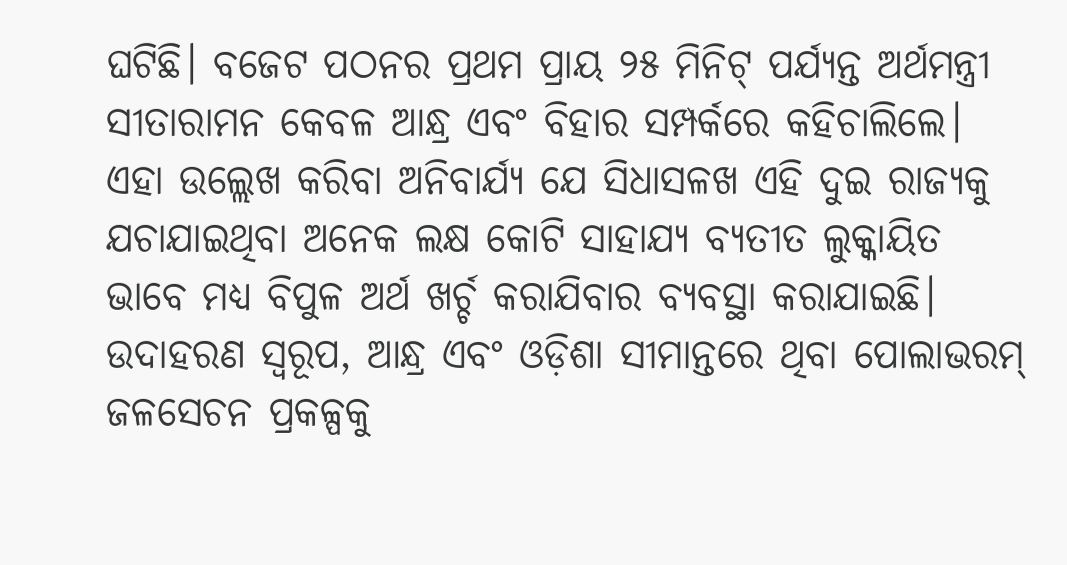ଘଟିଛି। ବଜେଟ ପଠନର ପ୍ରଥମ ପ୍ରାୟ ୨୫ ମିନିଟ୍‌ ପର୍ଯ୍ୟନ୍ତ ଅର୍ଥମନ୍ତ୍ରୀ ସୀତାରାମନ କେବଳ ଆନ୍ଧ୍ର ଏବଂ ବିହାର ସମ୍ପର୍କରେ କହିଚାଲିଲେ। ଏହା ଉଲ୍ଲେଖ କରିବା ଅନିବାର୍ଯ୍ୟ ଯେ ସିଧାସଳଖ ଏହି ଦୁଇ ରାଜ୍ୟକୁ ଯଚାଯାଇଥିବା ଅନେକ ଲକ୍ଷ କୋଟି ସାହାଯ୍ୟ ବ୍ୟତୀତ ଲୁକ୍କାୟିତ ଭାବେ ମଧ୍ୟ ବିପୁଳ ଅର୍ଥ ଖର୍ଚ୍ଚ କରାଯିବାର ବ୍ୟବସ୍ଥା କରାଯାଇଛି। ଉଦାହରଣ ସ୍ବରୂପ, ଆନ୍ଧ୍ର ଏବଂ ଓଡ଼ିଶା ସୀମାନ୍ତରେ ଥିବା ପୋଲାଭରମ୍‌ ଜଳସେଚନ ପ୍ରକଳ୍ପକୁ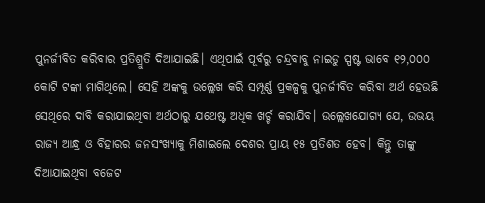ପୁନର୍ଜୀବିତ କରିବାର ପ୍ରତିଶ୍ରୁତି ଦିଆଯାଇଛି। ଏଥିପାଇଁ ପୂର୍ବରୁ ଚନ୍ଦ୍ରବାବୁ ନାଇଡୁ ସ୍ପଷ୍ଟ ଭାବେ ୧୨,୦୦୦ କୋଟି ଟଙ୍କା ମାଗିଥିଲେ। ସେହି ଅଙ୍କକୁ ଉଲ୍ଲେଖ କରି ସମ୍ପୂର୍ଣ୍ଣ ପ୍ରକଳ୍ପକୁ ପୁନର୍ଜୀବିତ କରିବା ଅର୍ଥ ହେଉଛି ସେଥିରେ ଦାବି କରାଯାଇଥିବା ଅର୍ଥଠାରୁ ଯଥେଷ୍ଟ ଅଧିକ ଖର୍ଚ୍ଚ କରାଯିବ। ଉଲ୍ଲେଖଯୋଗ୍ୟ ଯେ, ଉଭୟ ରାଜ୍ୟ ଆନ୍ଧ୍ର ଓ ବିହାରର ଜନସଂଖ୍ୟାକୁ ମିଶାଇଲେ ଦେଶର ପ୍ରାୟ ୧୫ ପ୍ରତିଶତ ହେବ। କିନ୍ତୁ ତାଙ୍କୁ ଦିଆଯାଇଥିବା ବଜେଟ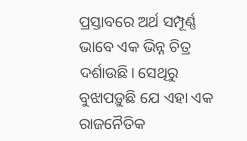ପ୍ରସ୍ତାବରେ ଅର୍ଥ ସମ୍ପୂର୍ଣ୍ଣ ଭାବେ ଏକ ଭିନ୍ନ ଚିତ୍ର ଦର୍ଶାଉଛି। ସେଥିରୁ ବୁଝାପଡ଼ୁଛି ଯେ ଏହା ଏକ ରାଜନୈତିକ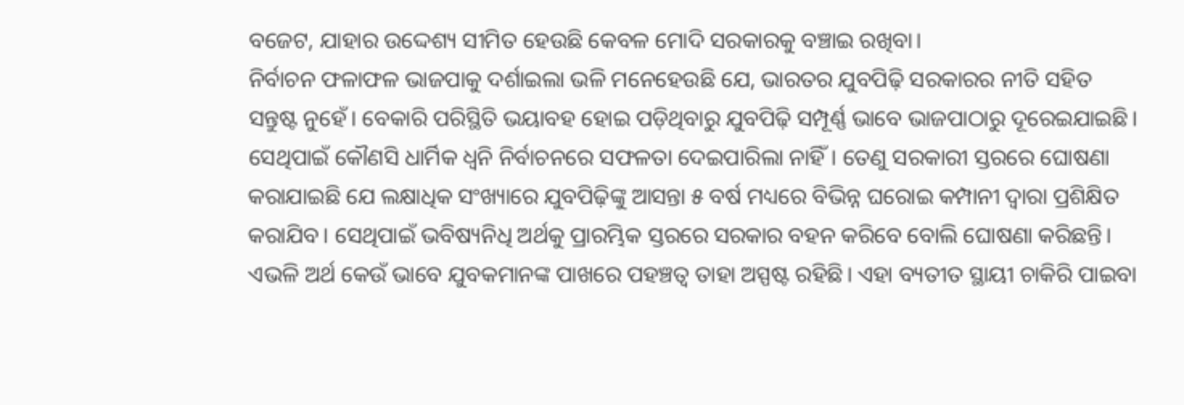ବଜେଟ, ଯାହାର ଉଦ୍ଦେଶ୍ୟ ସୀମିତ ହେଉଛି କେବଳ ମୋଦି ସରକାରକୁ ବଞ୍ଚାଇ ରଖିବା।
ନିର୍ବାଚନ ଫଳାଫଳ ଭାଜପାକୁ ଦର୍ଶାଇଲା ଭଳି ମନେହେଉଛି ଯେ, ଭାରତର ଯୁବପିଢ଼ି ସରକାରର ନୀତି ସହିତ ସନ୍ତୁଷ୍ଟ ନୁହେଁ। ବେକାରି ପରିସ୍ଥିତି ଭୟାବହ ହୋଇ ପଡ଼ିଥିବାରୁ ଯୁବପିଢ଼ି ସମ୍ପୂର୍ଣ୍ଣ ଭାବେ ଭାଜପାଠାରୁ ଦୂରେଇଯାଇଛି। ସେଥିପାଇଁ କୌଣସି ଧାର୍ମିକ ଧ୍ୱନି ନିର୍ବାଚନରେ ସଫଳତା ଦେଇପାରିଲା ନାହିଁ। ତେଣୁ ସରକାରୀ ସ୍ତରରେ ଘୋଷଣା କରାଯାଇଛି ଯେ ଲକ୍ଷାଧିକ ସଂଖ୍ୟାରେ ଯୁବପିଢ଼ିଙ୍କୁ ଆସନ୍ତା ୫ ବର୍ଷ ମଧ୍ୟରେ ବିଭିନ୍ନ ଘରୋଇ କମ୍ପାନୀ ଦ୍ୱାରା ପ୍ରଶିକ୍ଷିତ କରାଯିବ। ସେଥିପାଇଁ ଭବିଷ୍ୟନିଧି ଅର୍ଥକୁ ପ୍ରାରମ୍ଭିକ ସ୍ତରରେ ସରକାର ବହନ କରିବେ ବୋଲି ଘୋଷଣା କରିଛନ୍ତି। ଏଭଳି ଅର୍ଥ କେଉଁ ଭାବେ ଯୁବକମାନଙ୍କ ପାଖରେ ପହଞ୍ଚତ୍ବ ତାହା ଅସ୍ପଷ୍ଟ ରହିଛି। ଏହା ବ୍ୟତୀତ ସ୍ଥାୟୀ ଚାକିରି ପାଇବା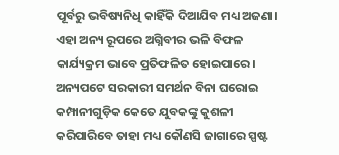ପୂର୍ବରୁ ଭବିଷ୍ୟନିଧି କାହିଁକି ଦିଆଯିବ ମଧ୍ୟ ଅଜଣା। ଏହା ଅନ୍ୟ ରୂପରେ ଅଗ୍ନିବୀର ଭଳି ବିଫଳ କାର୍ଯ୍ୟକ୍ରମ ଭାବେ ପ୍ରତିଫଳିତ ହୋଇପାରେ। ଅନ୍ୟପଟେ ସରକାରୀ ସମର୍ଥନ ବିନା ଘରୋଇ କମ୍ପାନୀଗୁଡ଼ିକ କେତେ ଯୁବକଙ୍କୁ କୁଶଳୀ କରିପାରିବେ ତାହା ମଧ୍ୟ କୌଣସି ଜାଗାରେ ସ୍ପଷ୍ଟ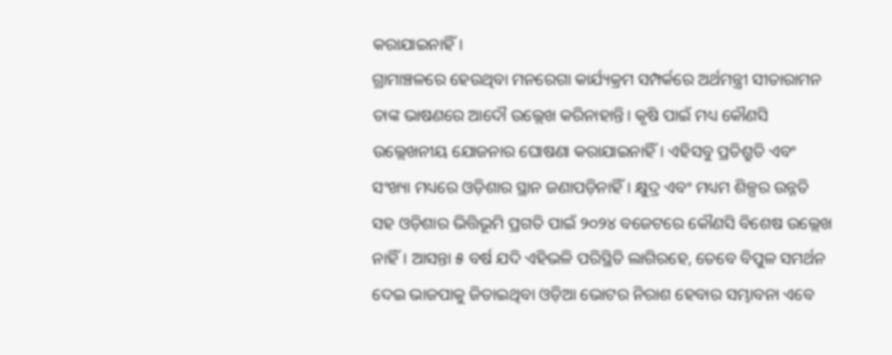କରାଯାଇନାହିଁ।
ଗ୍ରାମାଞ୍ଚଳରେ ହେଉଥିବା ମନରେଗା କାର୍ଯ୍ୟକ୍ରମ ସମ୍ପର୍କରେ ଅର୍ଥମନ୍ତ୍ରୀ ସୀତାରାମନ ତାଙ୍କ ଭାଷଣରେ ଆଦୌ ଉଲ୍ଲେଖ କରିନାହାନ୍ତି। କୃଷି ପାଇଁ ମଧ୍ୟ କୌଣସି ଉଲ୍ଲେଖନୀୟ ଯୋଜନାର ଘୋଷଣା କରାଯାଇନାହିଁ। ଏହିସବୁ ପ୍ରତିଶ୍ରୁତି ଏବଂ ସଂଖ୍ୟା ମଧ୍ୟରେ ଓଡ଼ିଶାର ସ୍ଥାନ ଜଣାପଡ଼ିନାହିଁ। କ୍ଷୁଦ୍ର ଏବଂ ମଧ୍ୟମ ଶିଳ୍ପର ଉନ୍ନତି ସହ ଓଡ଼ିଶାର ଭିତ୍ତିଭୂମି ପ୍ରଗତି ପାଇଁ ୨୦୨୪ ବଜେଟରେ କୌଣସି ବିଶେଷ ଉଲ୍ଲେଖ ନାହିଁ। ଆସନ୍ତା ୫ ବର୍ଷ ଯଦି ଏହିଭଳି ପରିସ୍ଥିତି ଲାଗିରହେ, ତେବେ ବିପୁଳ ସମର୍ଥନ ଦେଇ ଭାଜପାକୁ ଜିତାଇଥିବା ଓଡ଼ିଆ ଭୋଟର ନିରାଶ ହେବାର ସମ୍ଭାବନା ଏବେ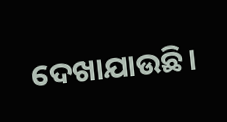ଦେଖାଯାଉଛି।